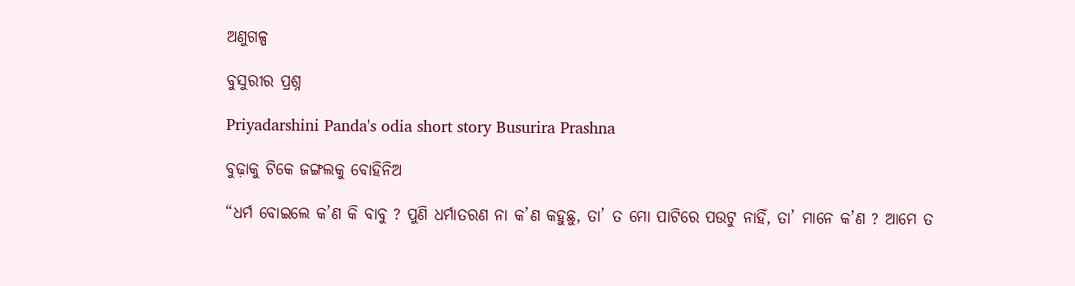ଅଣୁଗଳ୍ପ

ବୁସୁରୀର ପ୍ରଶ୍ନ

Priyadarshini Panda's odia short story Busurira Prashna

ବୁଢ଼ାକୁ ଟିକେ ଜଙ୍ଗଲକୁ ବୋହିନିଅ

“ଧର୍ମ ବୋଇଲେ କ’ଣ କି ବାବୁ ? ପୁଣି ଧର୍ମାତରଣ ନା କ’ଣ କହୁଛୁ, ତା’ ତ ମୋ ପାଟିରେ ପଉଟୁ ନାହିଁ, ତା’ ମାନେ କ’ଣ ? ଆମେ ତ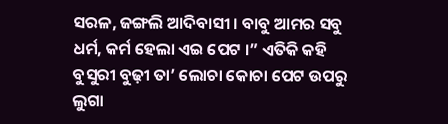ସରଳ, ଜଙ୍ଗଲି ଆଦିବାସୀ । ବାବୁ ଆମର ସବୁ ଧର୍ମ, କର୍ମ ହେଲା ଏଇ ପେଟ ।” ଏତିକି କହି ବୁସୁରୀ ବୁଢ଼ୀ ତା’ ଲୋଚା କୋଚା ପେଟ ଉପରୁ ଲୁଗା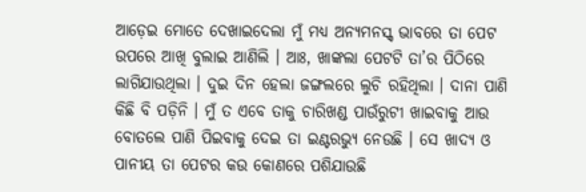ଆଡ଼େଇ ମୋତେ ଦେଖାଇଦେଲା ମୁଁ ମଧ୍ୟ ଅନ୍ୟମନସ୍କ୍‌ ଭାବରେ ତା ପେଟ ଉପରେ ଆଖି ବୁଲାଇ ଆଣିଲି । ଆଃ, ଖାଙ୍କଲା ପେଟଟି ତା’ର ପିଠିରେ ଲାଗିଯାଉଥିଲା । ଦୁଇ ଦିନ ହେଲା ଜଙ୍ଗଲରେ ଲୁଚି ରହିଥିଲା । ଦାନା ପାଣି କିଛି ବି ପଡ଼ିନି । ମୁଁ ତ ଏବେ ତାକୁ ଚାରିଖଣ୍ଡ ପାଉଁରୁଟୀ ଖାଇବାକୁ ଆଉ ବୋତଲେ ପାଣି ପିଇବାକୁ ଦେଇ ତା ଇଣ୍ଟରଭ୍ୟୁ ନେଉଛି । ସେ ଖାଦ୍ୟ ଓ ପାନୀୟ ତା ପେଟର କଉ କୋଣରେ ପଶିଯାଉଛି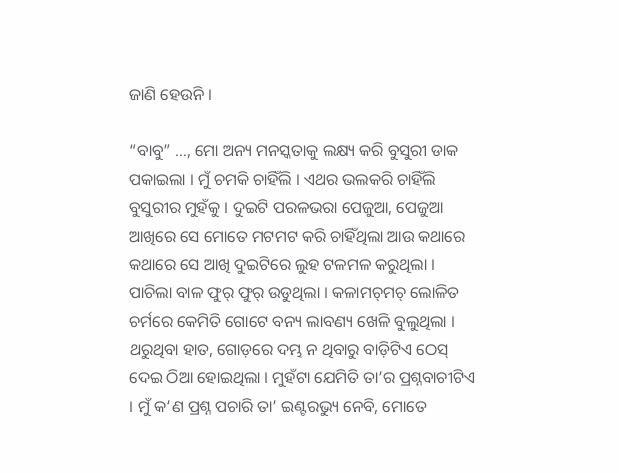ଜାଣି ହେଉନି ।

“ବାବୁ” …, ମୋ ଅନ୍ୟ ମନସ୍କତାକୁ ଲକ୍ଷ୍ୟ କରି ବୁସୁରୀ ଡାକ ପକାଇଲା । ମୁଁ ଚମକି ଚାହିଁଲି । ଏଥର ଭଲକରି ଚାହିଁଲି ବୁସୁରୀର ମୁହଁକୁ । ଦୁଇଟି ପରଳଭରା ପେଜୁଆ, ପେଜୁଆ ଆଖିରେ ସେ ମୋତେ ମଟମଟ କରି ଚାହିଁଥିଲା ଆଉ କଥାରେ କଥାରେ ସେ ଆଖି ଦୁଇଟିରେ ଲୁହ ଟଳମଳ କରୁଥିଲା । ପାଚିଲା ବାଳ ଫୁର୍‌ ଫୁର୍‌ ଉଡୁଥିଲା । କଳାମଚ୍‌ମଚ୍‌ ଲୋଳିତ ଚର୍ମରେ କେମିତି ଗୋଟେ ବନ୍ୟ ଲାବଣ୍ୟ ଖେଳି ବୁଲୁଥିଲା । ଥରୁଥିବା ହାତ, ଗୋଡ଼ରେ ଦମ୍ଭ ନ ଥିବାରୁ ବାଡ଼ିଟିଏ ଠେସ୍‌ ଦେଇ ଠିଆ ହୋଇଥିଲା । ମୁହଁଟା ଯେମିତି ତା’ର ପ୍ରଶ୍ନବାଚୀଟିଏ । ମୁଁ କ’ଣ ପ୍ରଶ୍ନ ପଚାରି ତା’ ଇଣ୍ଟରଭ୍ୟୁ ନେବି, ମୋତେ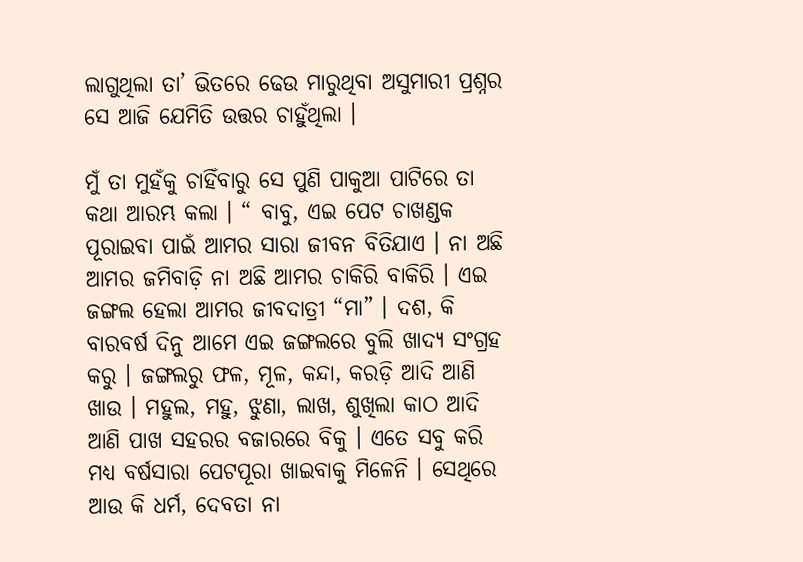ଲାଗୁଥିଲା ତା’ ଭିତରେ ଢେଉ ମାରୁଥିବା ଅସୁମାରୀ ପ୍ରଶ୍ନର ସେ ଆଜି ଯେମିତି ଉତ୍ତର ଚାହୁଁଥିଲା ।

ମୁଁ ତା ମୁହଁକୁ ଚାହିଁବାରୁ ସେ ପୁଣି ପାକୁଆ ପାଟିରେ ତା କଥା ଆରମ୍ଭ କଲା । “ ବାବୁ, ଏଇ ପେଟ ଚାଖଣ୍ଡକ ପୂରାଇବା ପାଇଁ ଆମର ସାରା ଜୀବନ ବିତିଯାଏ । ନା ଅଛି ଆମର ଜମିବାଡ଼ି ନା ଅଛି ଆମର ଚାକିରି ବାକିରି । ଏଇ ଜଙ୍ଗଲ ହେଲା ଆମର ଜୀବଦାତ୍ରୀ “ମା” । ଦଶ, କି ବାରବର୍ଷ ଦିନୁ ଆମେ ଏଇ ଜଙ୍ଗଲରେ ବୁଲି ଖାଦ୍ୟ ସଂଗ୍ରହ କରୁ । ଜଙ୍ଗଲରୁ ଫଳ, ମୂଳ, କନ୍ଦା, କରଡ଼ି ଆଦି ଆଣି ଖାଉ । ମହୁଲ, ମହୁ, ଝୁଣା, ଲାଖ, ଶୁଖିଲା କାଠ ଆଦି ଆଣି ପାଖ ସହରର ବଜାରରେ ବିକୁ । ଏତେ ସବୁ କରି ମଧ୍ୟ ବର୍ଷସାରା ପେଟପୂରା ଖାଇବାକୁ ମିଳେନି । ସେଥିରେ ଆଉ କି ଧର୍ମ, ଦେବତା ନା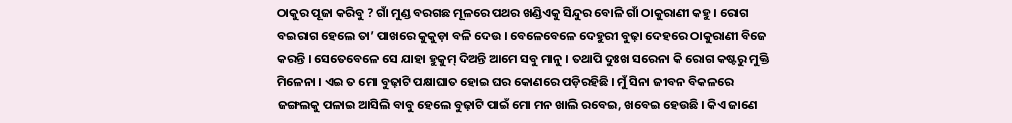ଠାକୁର ପୂଜା କରିବୁ ? ଗାଁ ମୁଣ୍ଡ ବରଗଛ ମୂଳରେ ପଥର ଖଣ୍ଡିଏକୁ ସିନ୍ଦୁର ବୋଳି ଗାଁ ଠାକୁରାଣୀ କହୁ । ରୋଗ ବଇରାଗ ହେଲେ ତା’ ପାଖରେ କୁକୁଡ଼ା ବଳି ଦେଉ । ବେଳେବେଳେ ଦେହୁରୀ ବୁଢ଼ା ଦେହରେ ଠାକୁରାଣୀ ବିଜେ କରନ୍ତି । ସେତେବେଳେ ସେ ଯାହା ହୁକୁମ୍‌ ଦିଅନ୍ତି ଆମେ ସବୁ ମାନୁ । ତଥାପି ଦୁଃଖ ସରେନା କି ରୋଗ କଷ୍ଟରୁ ମୁକ୍ତି ମିଳେନା । ଏଇ ତ ମୋ ବୁଢ଼ାଟି ପକ୍ଷାଘାତ ହୋଇ ଘର କୋଣରେ ପଡ଼ିରହିଛି । ମୁଁ ସିନା ଜୀବନ ବିକଳରେ ଜଙ୍ଗଲକୁ ପଳାଇ ଆସିଲି ବାବୁ ହେଲେ ବୁଢ଼ାଟି ପାଇଁ ମୋ ମନ ଖାଲି ରବେଇ, ଖବେଇ ହେଉଛି । କିଏ ଜାଣେ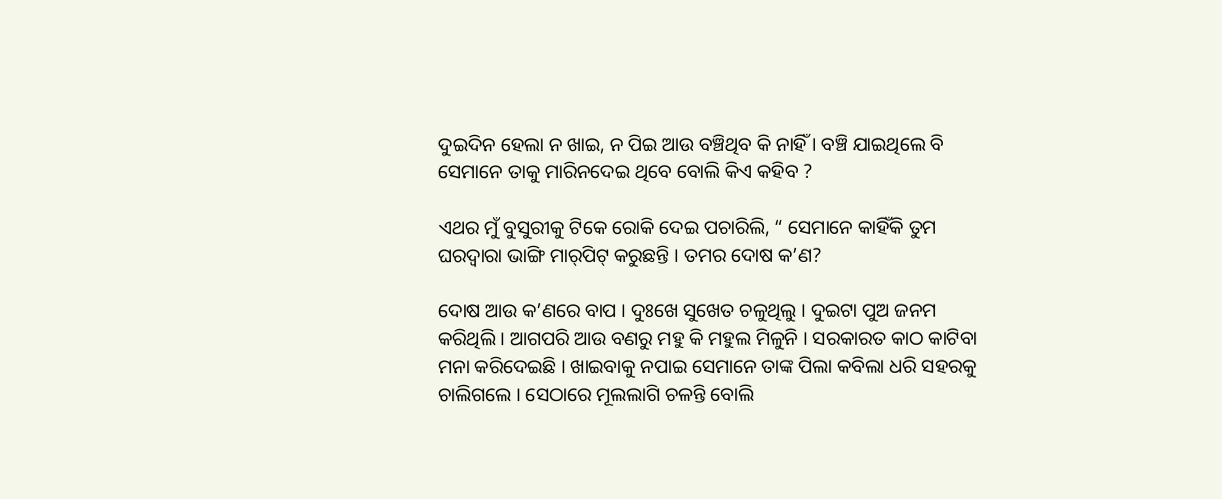ଦୁଇଦିନ ହେଲା ନ ଖାଇ, ନ ପିଇ ଆଉ ବଞ୍ଚିଥିବ କି ନାହିଁ । ବଞ୍ଚି ଯାଇଥିଲେ ବି ସେମାନେ ତାକୁ ମାରିନଦେଇ ଥିବେ ବୋଲି କିଏ କହିବ ?

ଏଥର ମୁଁ ବୁସୁରୀକୁ ଟିକେ ରୋକି ଦେଇ ପଚାରିଲି, “ ସେମାନେ କାହିଁକି ତୁମ ଘରଦ୍ୱାରା ଭାଙ୍ଗି ମାର୍‌ପିଟ୍‌ କରୁଛନ୍ତି । ତମର ଦୋଷ କ’ଣ?

ଦୋଷ ଆଉ କ’ଣରେ ବାପ । ଦୁଃଖେ ସୁଖେତ ଚଳୁଥିଲୁ । ଦୁଇଟା ପୁଅ ଜନମ କରିଥିଲି । ଆଗପରି ଆଉ ବଣରୁ ମହୁ କି ମହୁଲ ମିଳୁନି । ସରକାରତ କାଠ କାଟିବା ମନା କରିଦେଇଛି । ଖାଇବାକୁ ନପାଇ ସେମାନେ ତାଙ୍କ ପିଲା କବିଲା ଧରି ସହରକୁ ଚାଲିଗଲେ । ସେଠାରେ ମୂଲଲାଗି ଚଳନ୍ତି ବୋଲି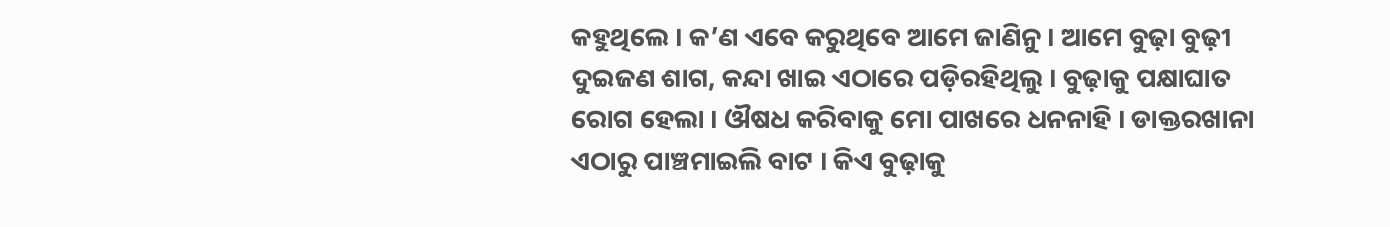କହୁଥିଲେ । କ’ଣ ଏବେ କରୁଥିବେ ଆମେ ଜାଣିନୁ । ଆମେ ବୁଢ଼ା ବୁଢ଼ୀ ଦୁଇଜଣ ଶାଗ, କନ୍ଦା ଖାଇ ଏଠାରେ ପଡ଼ିରହିଥିଲୁ । ବୁଢ଼ାକୁ ପକ୍ଷାଘାତ ରୋଗ ହେଲା । ଔଷଧ କରିବାକୁ ମୋ ପାଖରେ ଧନନାହି । ଡାକ୍ତରଖାନା ଏଠାରୁ ପାଞ୍ଚମାଇଲି ବାଟ । କିଏ ବୁଢ଼ାକୁ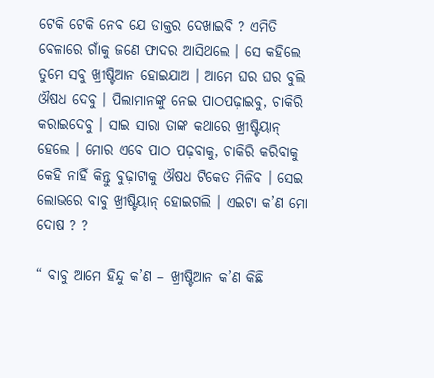ଟେକି ଟେକି ନେବ ଯେ ଡାକ୍ତର ଦେଖାଇବି ? ଏମିତି ବେଳାରେ ଗାଁକୁ ଜଣେ ଫାଦର ଆସିଥଲେ । ସେ କହିଲେ ତୁମେ ସବୁ ଖ୍ରୀଷ୍ଟିଆନ ହୋଇଯାଅ । ଆମେ ଘର ଘର ବୁଲି ଔଷଧ ଦେବୁ । ପିଲାମାନଙ୍କୁ ନେଇ ପାଠପଢ଼ାଇବୁ, ଚାକିରି କରାଇଦେବୁ । ସାଇ ସାରା ତାଙ୍କ କଥାରେ ଖ୍ରୀଷ୍ଟିୟାନ୍‌ ହେଲେ । ମୋର ଏବେ ପାଠ ପଢ଼ବାକୁ, ଚାକିରି କରିବାକୁ କେହି ନାହିଁ କିନ୍ତୁ ବୁଢ଼ାଟାକୁ ଔଷଧ ଟିକେତ ମିଳିବ । ସେଇ ଲୋଭରେ ବାବୁ ଖ୍ରୀଷ୍ଟିୟାନ୍‌ ହୋଇଗଲି । ଏଇଟା କ’ଣ ମୋ ଦୋଷ ? ?

“ ବାବୁ ଆମେ ହିନ୍ଦୁ କ’ଣ – ଖ୍ରୀଷ୍ଟିଆନ କ’ଣ କିଛି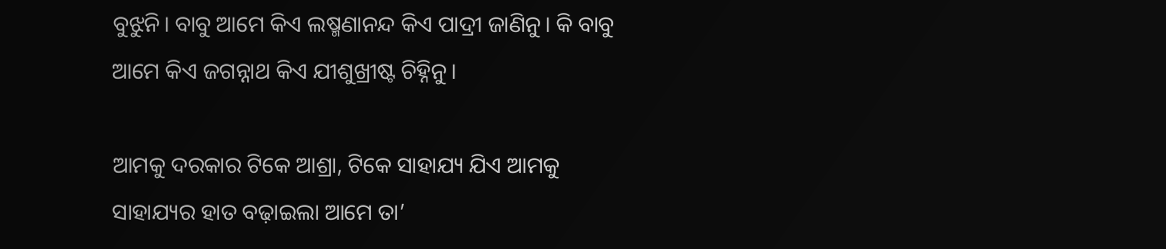ବୁଝୁନି। ବାବୁ ଆମେ କିଏ ଲଷ୍ମଣାନନ୍ଦ କିଏ ପାଦ୍ରୀ ଜାଣିନୁ। କି ବାବୁ ଆମେ କିଏ ଜଗନ୍ନାଥ କିଏ ଯୀଶୁଖ୍ରୀଷ୍ଟ ଚିହ୍ନିନୁ।

ଆମକୁ ଦରକାର ଟିକେ ଆଶ୍ରା, ଟିକେ ସାହାଯ୍ୟ ଯିଏ ଆମକୁ ସାହାଯ୍ୟର ହାତ ବଢ଼ାଇଲା ଆମେ ତା’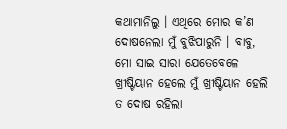କଥାମାନିଲୁ । ଏଥିରେ ମୋର କ’ଣ ଦୋଷନେଲା ମୁଁ ବୁଝିପାରୁନି । ବାବୁ, ମୋ ସାଇ ସାରା ଯେତେବେଳେ ଖ୍ରୀଷ୍ଟିୟାନ ହେଲେ ମୁଁ ଖ୍ରୀଷ୍ଟିୟାନ ହେଲି ତ ଦୋଷ ରହିଲା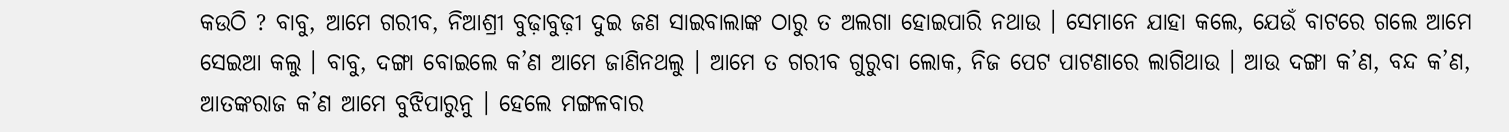କଉଠି ? ବାବୁ, ଆମେ ଗରୀବ, ନିଆଶ୍ରୀ ବୁଢ଼ାବୁଢ଼ୀ ଦୁଇ ଜଣ ସାଇବାଲାଙ୍କ ଠାରୁ ତ ଅଲଗା ହୋଇପାରି ନଥାଉ । ସେମାନେ ଯାହା କଲେ, ଯେଉଁ ବାଟରେ ଗଲେ ଆମେ ସେଇଆ କଲୁ । ବାବୁ, ଦଙ୍ଗା ବୋଇଲେ କ’ଣ ଆମେ ଜାଣିନଥଲୁ । ଆମେ ତ ଗରୀବ ଗୁରୁବା ଲୋକ, ନିଜ ପେଟ ପାଟଣାରେ ଲାଗିଥାଉ । ଆଉ ଦଙ୍ଗା କ’ଣ, ବନ୍ଦ କ’ଣ, ଆତଙ୍କରାଜ କ’ଣ ଆମେ ବୁଝିପାରୁନୁ । ହେଲେ ମଙ୍ଗଳବାର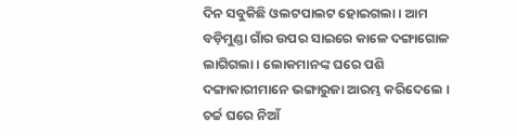ଦିନ ସବୁକିଛି ଓଲଟପାଲଟ ହୋଇଗଲା । ଆମ ବଡ଼ିମୁଣ୍ଡା ଗାଁର ଉପର ସାଇରେ କାଳେ ଦଙ୍ଗାଗୋଳ ଲାଗିଗଲା । ଲୋକମାନଙ୍କ ଘରେ ପଶି ଦଙ୍ଗାକାରୀମାନେ ଭଙ୍ଗାରୁଜା ଆରମ୍ଭ କରିଦେଲେ । ଚର୍ଚ୍ଚ ଘରେ ନିଆଁ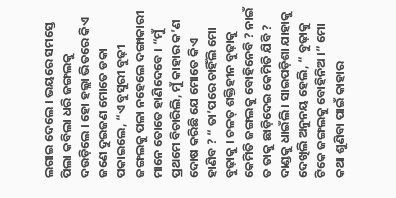ଲଗାଇ ଦେଲେ । ଭୟରେ ସମସ୍ତେ ପିଲା କବିଲା ଧରି ଜଙ୍ଗଲକୁ ଦଉଡ଼ିଲେ । ହୋ ହଲ୍ଲା ଭିତରେ କିଏ ଜଣେ ଦୁଇଜଣ ମୋତେ ଡକା ପକାଇଲେ, “ଏ ବୁସୁରୀ ବୁଢ଼ୀ ଜଙ୍ଗଲକୁ ପଳା ନହେଲେ ଦଙ୍ଗାକାରୀ ମାନେ ତୋତେ ହାଣିଦେବେ । “ମୁଁ ପ୍ରଥମେ ବିଚାରିଲି, ମୁଁ କାହାର କ’ଣ ଦୋଷ କରିଛି ଯେ ମୋତେ କିଏ ହାଣିବ ? “ ତା’ପରେ ଚାହିଁଲି ମୋ ବୁଢ଼ାକୁ । ଚଳତ୍‌ ଶକ୍ତିହୀନ ବୁଢ଼ାକୁ କେମିତି ଜଙ୍ଗଲକୁ ବୋହିନେବି ? ନାଇଁ ତ ତାକୁ ଛାଡ଼ିଦେଇ କେମିତି ଯିବି ? ଦାଣ୍ଡକୁ ଧାଇଁଲି । ସାଇପଡ଼ିଶା ଯାହାକୁ ଦେଖିଲି ଅନୁନୟ ହେଲି, “ ବୁଢ଼ାକୁ ଟିକେ ଜଙ୍ଗଲକୁ ବୋହିନିଅ ।” ମୋ କଥା ଶୁଣିବା ପାଇଁ କାହାର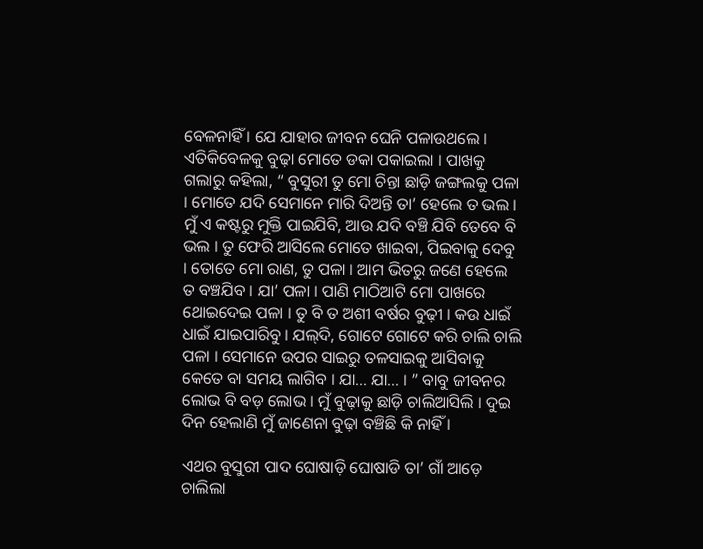ବେଳନାହିଁ । ଯେ ଯାହାର ଜୀବନ ଘେନି ପଳାଉଥଲେ । ଏତିକିବେଳକୁ ବୁଢ଼ା ମୋତେ ଡକା ପକାଇଲା । ପାଖକୁ ଗଲାରୁ କହିଲା, “ ବୁସୁରୀ ତୁ ମୋ ଚିନ୍ତା ଛାଡ଼ି ଜଙ୍ଗଲକୁ ପଳା । ମୋତେ ଯଦି ସେମାନେ ମାରି ଦିଅନ୍ତି ତା’ ହେଲେ ତ ଭଲ । ମୁଁ ଏ କଷ୍ଟରୁ ମୁକ୍ତି ପାଇଯିବି, ଆଉ ଯଦି ବଞ୍ଚି ଯିବି ତେବେ ବି ଭଲ । ତୁ ଫେରି ଆସିଲେ ମୋତେ ଖାଇବା, ପିଇବାକୁ ଦେବୁ । ତୋତେ ମୋ ରାଣ, ତୁ ପଳା । ଆମ ଭିତରୁ ଜଣେ ହେଲେ ତ ବଞ୍ଚଯିବ । ଯା’ ପଳା । ପାଣି ମାଠିଆଟି ମୋ ପାଖରେ ଥୋଇଦେଇ ପଳା । ତୁ ବି ତ ଅଶୀ ବର୍ଷର ବୁଢ଼ୀ । କଉ ଧାଇଁ ଧାଇଁ ଯାଇପାରିବୁ । ଯଲ୍‌ଦି, ଗୋଟେ ଗୋଟେ କରି ଚାଲି ଚାଲି ପଳା । ସେମାନେ ଉପର ସାଇରୁ ତଳସାଇକୁ ଆସିବାକୁ କେତେ ବା ସମୟ ଲାଗିବ । ଯା… ଯା… । ” ବାବୁ ଜୀବନର ଲୋଭ ବି ବଡ଼ ଲୋଭ । ମୁଁ ବୁଢ଼ାକୁ ଛାଡ଼ି ଚାଲିଆସିଲି । ଦୁଇ ଦିନ ହେଲାଣି ମୁଁ ଜାଣେନା ବୁଢ଼ା ବଞ୍ଚିଛି କି ନାହିଁ ।

ଏଥର ବୁସୁରୀ ପାଦ ଘୋଷାଡ଼ି ଘୋଷାଡି ତା’ ଗାଁ ଆଡ଼େ ଚାଲିଲା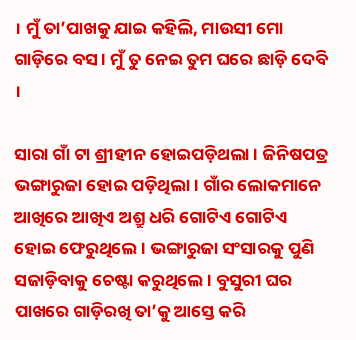। ମୁଁ ତା’ପାଖକୁ ଯାଇ କହିଲି, ମାଉସୀ ମୋ ଗାଡ଼ିରେ ବସ । ମୁଁ ତୁ ନେଇ ତୁମ ଘରେ ଛାଡ଼ି ଦେବି ।

ସାରା ଗାଁ ଟା ଶ୍ରୀହୀନ ହୋଇପଡ଼ିଥଲା । ଜିନିଷପତ୍ର ଭଙ୍ଗାରୁଜା ହୋଇ ପଡ଼ିଥିଲା । ଗାଁର ଲୋକମାନେ ଆଖିରେ ଆଖିଏ ଅଶ୍ରୁ ଧରି ଗୋଟିଏ ଗୋଟିଏ ହୋଇ ଫେରୁଥିଲେ । ଭଙ୍ଗାରୁଜା ସଂସାରକୁ ପୁଣି ସଜାଡ଼ିବାକୁ ଚେଷ୍ଟା କରୁଥିଲେ । ବୁସୁରୀ ଘର ପାଖରେ ଗାଡ଼ିରଖି ତା’କୁ ଆସ୍ତେ କରି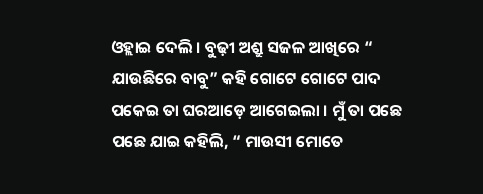ଓହ୍ଲାଇ ଦେଲି । ବୁଢ଼ୀ ଅଶ୍ରୁ ସଜଳ ଆଖିରେ “ ଯାଉଛିରେ ବାବୁ” କହି ଗୋଟେ ଗୋଟେ ପାଦ ପକେଇ ତା ଘରଆଡ଼େ ଆଗେଇଲା । ମୁଁ ତା ପଛେ ପଛେ ଯାଇ କହିଲି, “ ମାଉସୀ ମୋତେ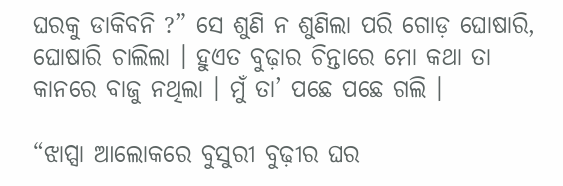ଘରକୁ ଡାକିବନି ?” ସେ ଶୁଣି ନ ଶୁଣିଲା ପରି ଗୋଡ଼ ଘୋଷାରି, ଘୋଷାରି ଚାଲିଲା । ହୁଏତ ବୁଢ଼ାର ଚିନ୍ତାରେ ମୋ କଥା ତା କାନରେ ବାଜୁ ନଥିଲା । ମୁଁ ତା’ ପଛେ ପଛେ ଗଲି ।

“ଝାପ୍ସା ଆଲୋକରେ ବୁସୁରୀ ବୁଢ଼ୀର ଘର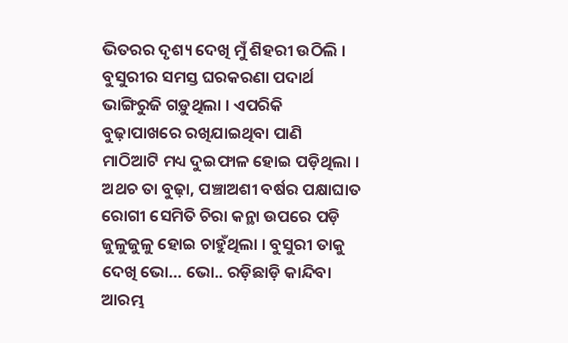ଭିତରର ଦୃଶ୍ୟ ଦେଖି ମୁଁ ଶିହରୀ ଉଠିଲି । ବୁସୁରୀର ସମସ୍ତ ଘରକରଣା ପଦାର୍ଥ ଭାଙ୍ଗିରୁଜି ଗଡ଼ୁଥିଲା । ଏପରିକି ବୁଢ଼ାପାଖରେ ରଖିଯାଇଥିବା ପାଣି ମାଠିଆଟି ମଧ୍ୟ ଦୁଇଫାଳ ହୋଇ ପଡ଼ିଥିଲା । ଅଥଚ ତା ବୁଢ଼ା, ପଞ୍ଚାଅଶୀ ବର୍ଷର ପକ୍ଷାଘାତ ରୋଗୀ ସେମିତି ଚିରା କନ୍ଥା ଉପରେ ପଡ଼ି ଜୁଳୁଜୁଳୁ ହୋଇ ଚାହୁଁଥିଲା । ବୁସୁରୀ ତାକୁ ଦେଖି ଭୋ… ଭୋ.. ରଡ଼ିଛାଡ଼ି କାନ୍ଦିବା ଆରମ୍ଭ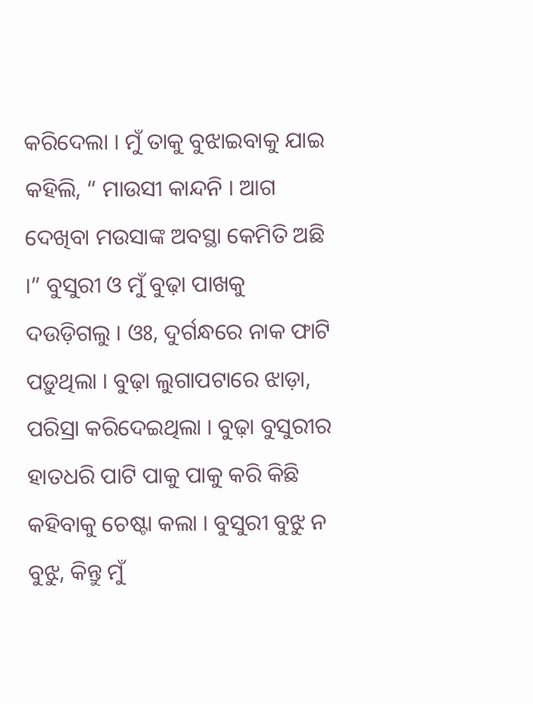କରିଦେଲା । ମୁଁ ତାକୁ ବୁଝାଇବାକୁ ଯାଇ କହିଲି, “ ମାଉସୀ କାନ୍ଦନି । ଆଗ ଦେଖିବା ମଉସାଙ୍କ ଅବସ୍ଥା କେମିତି ଅଛି ।” ବୁସୁରୀ ଓ ମୁଁ ବୁଢ଼ା ପାଖକୁ ଦଉଡ଼ିଗଲୁ । ଓଃ, ଦୁର୍ଗନ୍ଧରେ ନାକ ଫାଟି ପଡ଼ୁଥିଲା । ବୁଢ଼ା ଲୁଗାପଟାରେ ଝାଡ଼ା, ପରିସ୍ରା କରିଦେଇଥିଲା । ବୁଢ଼ା ବୁସୁରୀର ହାତଧରି ପାଟି ପାକୁ ପାକୁ କରି କିଛି କହିବାକୁ ଚେଷ୍ଟା କଲା । ବୁସୁରୀ ବୁଝୁ ନ ବୁଝୁ, କିନ୍ତୁ ମୁଁ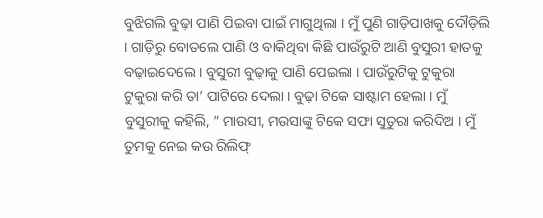ବୁଝିଗଲି ବୁଢ଼ା ପାଣି ପିଇବା ପାଇଁ ମାଗୁଥିଲା । ମୁଁ ପୁଣି ଗାଡ଼ିପାଖକୁ ଦୌଡ଼ିଲି । ଗାଡ଼ିରୁ ବୋତଲେ ପାଣି ଓ ବାକିଥିବା କିଛି ପାଉଁରୁଟି ଆଣି ବୁସୁରୀ ହାତକୁ ବଢ଼ାଇଦେଲେ । ବୁସୁରୀ ବୁଢ଼ାକୁ ପାଣି ପେଇଲା । ପାଉଁରୁଟିକୁ ଟୁକୁରା ଟୁକୁରା କରି ତା’ ପାଟିରେ ଦେଲା । ବୁଢ଼ା ଟିକେ ସାଷ୍ଟାମ ହେଲା । ମୁଁ ବୁସୁରୀକୁ କହିଲି, ” ମାଉସୀ, ମଉସାଙ୍କୁ ଟିକେ ସଫା ସୁତୁରା କରିଦିଅ । ମୁଁ ତୁମକୁ ନେଇ କଉ ରିଲିଫ୍‌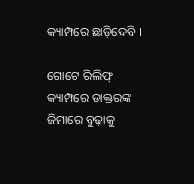କ୍ୟାମ୍ପରେ ଛାଡ଼ିଦେବି ।

ଗୋଟେ ରିଲିଫ୍‌ କ୍ୟାମ୍ପରେ ଡାକ୍ତରଙ୍କ ଜିମାରେ ବୁଢ଼ାକୁ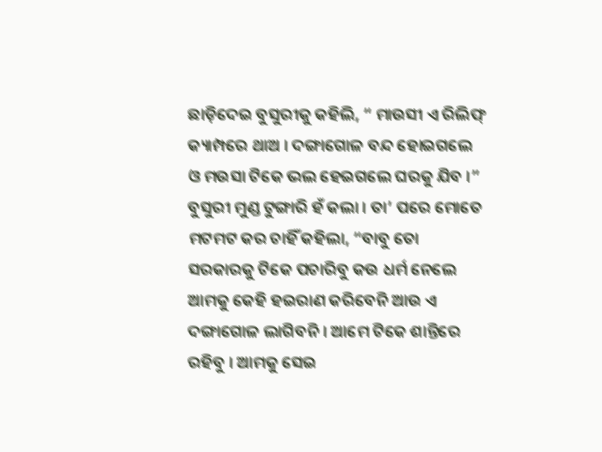ଛାଡ଼ିଦେଇ ବୁସୁରୀକୁ କହିଲି, “ ମାଉସୀ ଏ ରିଲିଫ୍‌ କ୍ୟାମ୍ପରେ ଥାଅ । ଦଙ୍ଗାଗୋଳ ବନ୍ଦ ହୋଇଗଲେ ଓ ମଉସା ଟିକେ ଭଲ ହେଇଗଲେ ଘରକୁ ଯିବ ।” ବୁସୁରୀ ମୁଣ୍ଡ ଟୁଙ୍ଗାରି ହଁ କଲା । ତା’ ପରେ ମୋତେ ମଟମଟ କର ଚାହିଁ କହିଲା, “ବାବୁ ତୋ ସରକାରକୁ ଟିକେ ପଚାରିବୁ କଉ ଧର୍ମ ନେଲେ ଆମକୁ କେହି ହଇରାଣ କରିବେନି ଆଉ ଏ ଦଙ୍ଗାଗୋଳ ଲାଗିବନି । ଆମେ ଟିକେ ଶାନ୍ତିରେ ରହିବୁ । ଆମକୁ ସେଇ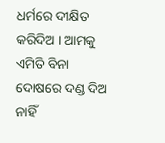ଧର୍ମରେ ଦୀକ୍ଷିତ କରିଦିଅ । ଆମକୁ ଏମିତି ବିନା ଦୋଷରେ ଦଣ୍ଡ ଦିଅ ନାହିଁ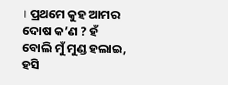। ପ୍ରଥମେ କୁହ ଆମର ଦୋଷ କ’ଣ ? ହଁ ବୋଲି ମୁଁ ମୁଣ୍ଡ ହଲାଇ, ହସି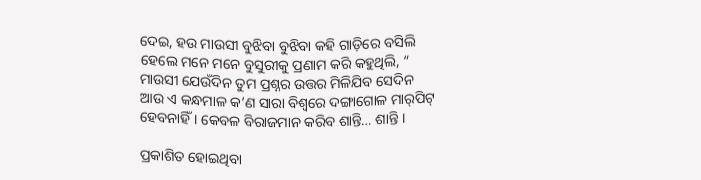ଦେଇ, ହଉ ମାଉସୀ ବୁଝିବା ବୁଝିବା କହି ଗାଡ଼ିରେ ବସିଲି ହେଲେ ମନେ ମନେ ବୁସୁରୀକୁ ପ୍ରଣାମ କରି କହୁଥିଲି, “ ମାଉସୀ ଯେଉଁଦିନ ତୁମ ପ୍ରଶ୍ନର ଉତ୍ତର ମିଳିଯିବ ସେଦିନ ଆଉ ଏ କନ୍ଧମାଳ କ’ଣ ସାରା ବିଶ୍ଵରେ ଦଙ୍ଗାଗୋଳ ମାର୍‌ପିଟ୍‌ ହେବନାହିଁ । କେବଳ ବିରାଜମାନ କରିବ ଶାନ୍ତି… ଶାନ୍ତି ।

ପ୍ରକାଶିତ ହୋଇଥିବା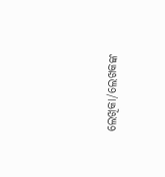ଲେଖିକା/ଲେଖକଙ୍କ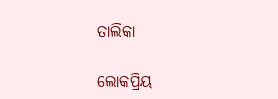ତାଲିକା

ଲୋକପ୍ରିୟ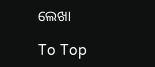ଲେଖା

To Top